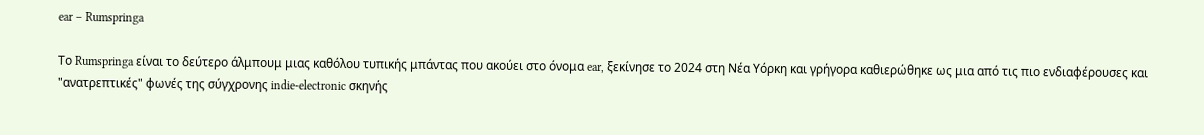ear – Rumspringa

Το Rumspringa είναι το δεύτερο άλμπουμ μιας καθόλου τυπικής μπάντας που ακούει στο όνομα ear, ξεκίνησε το 2024 στη Νέα Υόρκη και γρήγορα καθιερώθηκε ως μια από τις πιο ενδιαφέρουσες και "ανατρεπτικές" φωνές της σύγχρονης indie-electronic σκηνής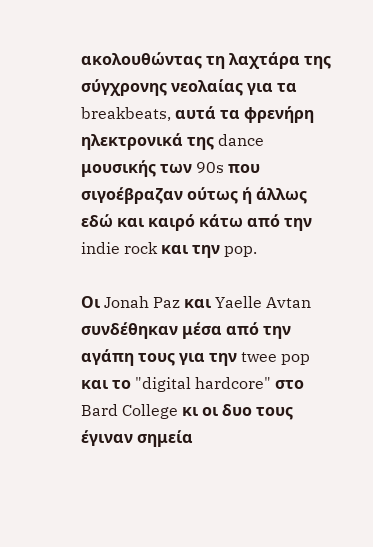ακολουθώντας τη λαχτάρα της σύγχρονης νεολαίας για τα breakbeats, αυτά τα φρενήρη ηλεκτρονικά της dance μουσικής των 90s που σιγοέβραζαν ούτως ή άλλως εδώ και καιρό κάτω από την indie rock και την pop.

Οι Jonah Paz και Yaelle Avtan συνδέθηκαν μέσα από την αγάπη τους για την twee pop και το "digital hardcore" στο Bard College κι οι δυο τους έγιναν σημεία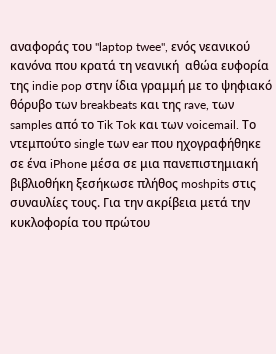αναφοράς του "laptop twee", ενός νεανικού κανόνα που κρατά τη νεανική  αθώα ευφορία της indie pop στην ίδια γραμμή με το ψηφιακό θόρυβο των breakbeats και της rave, των samples από το Tik Tok και των voicemail. Το ντεμπούτο single των ear που ηχογραφήθηκε σε ένα iPhone μέσα σε μια πανεπιστημιακή βιβλιοθήκη ξεσήκωσε πλήθος moshpits στις συναυλίες τους. Για την ακρίβεια μετά την κυκλοφορία του πρώτου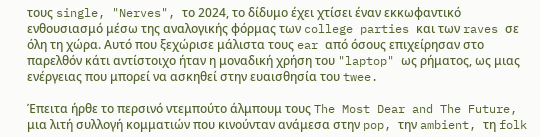τους single, "Nerves", το 2024, το δίδυμο έχει χτίσει έναν εκκωφαντικό ενθουσιασμό μέσω της αναλογικής φόρμας των college parties και των raves σε όλη τη χώρα. Αυτό που ξεχώρισε μάλιστα τους ear από όσους επιχείρησαν στο παρελθόν κάτι αντίστοιχο ήταν η μοναδική χρήση του "laptop" ως ρήματος, ως μιας ενέργειας που μπορεί να ασκηθεί στην ευαισθησία του twee.

Έπειτα ήρθε το περσινό ντεμπούτο άλμπουμ τους The Most Dear and The Future, μια λιτή συλλογή κομματιών που κινούνταν ανάμεσα στην pop, την ambient, τη folk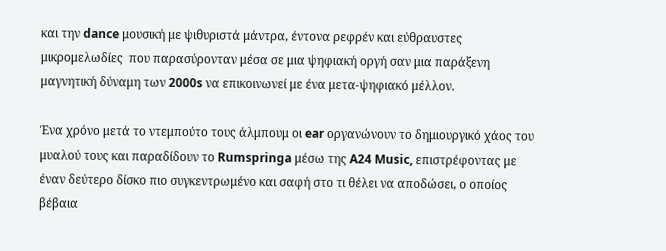και την dance μουσική με ψιθυριστά μάντρα, έντονα ρεφρέν και εύθραυστες μικρομελωδίες  που παρασύρονταν μέσα σε μια ψηφιακή οργή σαν μια παράξενη μαγνητική δύναμη των 2000s να επικοινωνεί με ένα μετα-ψηφιακό μέλλον.

Ένα χρόνο μετά το ντεμπούτο τους άλμπουμ οι ear οργανώνουν το δημιουργικό χάος του μυαλού τους και παραδίδουν το Rumspringa μέσω της A24 Music, επιστρέφοντας με έναν δεύτερο δίσκο πιο συγκεντρωμένο και σαφή στο τι θέλει να αποδώσει, ο οποίος βέβαια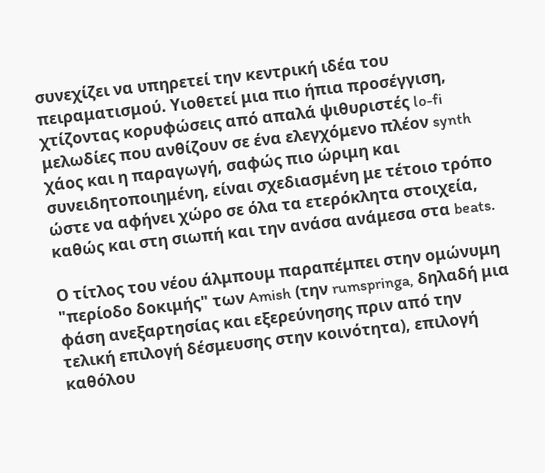συνεχίζει να υπηρετεί την κεντρική ιδέα του πειραματισμού. Υιοθετεί μια πιο ήπια προσέγγιση, χτίζοντας κορυφώσεις από απαλά ψιθυριστές lo-fi μελωδίες που ανθίζουν σε ένα ελεγχόμενο πλέον synth χάος και η παραγωγή, σαφώς πιο ώριμη και συνειδητοποιημένη, είναι σχεδιασμένη με τέτοιο τρόπο ώστε να αφήνει χώρο σε όλα τα ετερόκλητα στοιχεία, καθώς και στη σιωπή και την ανάσα ανάμεσα στα beats.

Ο τίτλος του νέου άλμπουμ παραπέμπει στην ομώνυμη "περίοδο δοκιμής" των Amish (την rumspringa, δηλαδή μια φάση ανεξαρτησίας και εξερεύνησης πριν από την τελική επιλογή δέσμευσης στην κοινότητα), επιλογή καθόλου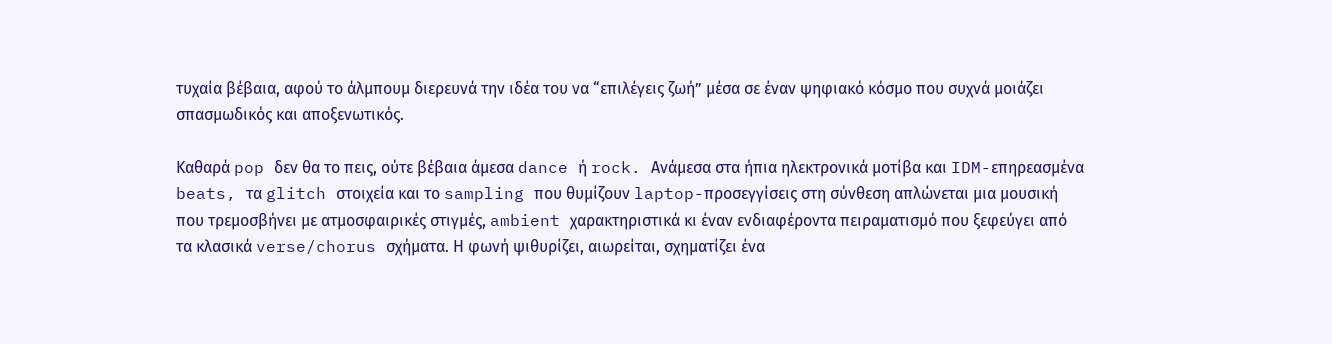τυχαία βέβαια, αφού το άλμπουμ διερευνά την ιδέα του να “επιλέγεις ζωή” μέσα σε έναν ψηφιακό κόσμο που συχνά μοιάζει σπασμωδικός και αποξενωτικός.

Καθαρά pop δεν θα το πεις, ούτε βέβαια άμεσα dance ή rock. Ανάμεσα στα ήπια ηλεκτρονικά μοτίβα και IDM-επηρεασμένα beats, τα glitch στοιχεία και το sampling που θυμίζουν laptop-προσεγγίσεις στη σύνθεση απλώνεται μια μουσική που τρεμοσβήνει με ατμοσφαιρικές στιγμές, ambient χαρακτηριστικά κι έναν ενδιαφέροντα πειραματισμό που ξεφεύγει από τα κλασικά verse/chorus σχήματα. Η φωνή ψιθυρίζει, αιωρείται, σχηματίζει ένα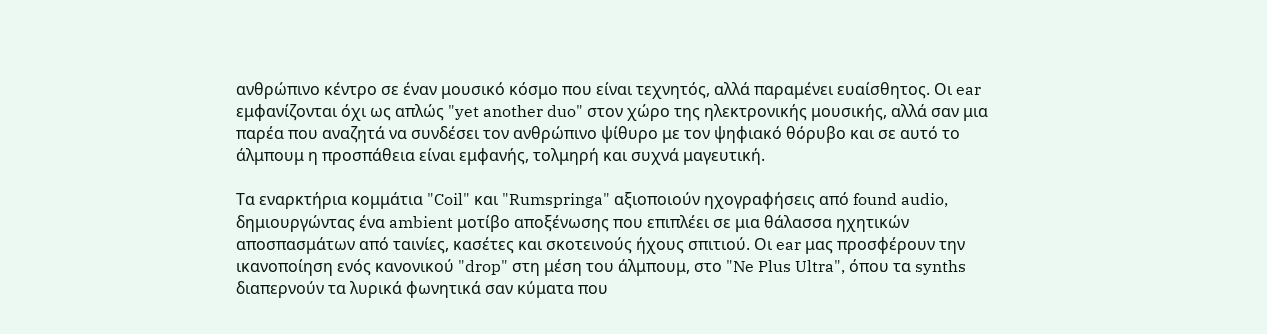ανθρώπινο κέντρο σε έναν μουσικό κόσμο που είναι τεχνητός, αλλά παραμένει ευαίσθητος. Οι ear εμφανίζονται όχι ως απλώς "yet another duo" στον χώρο της ηλεκτρονικής μουσικής, αλλά σαν μια παρέα που αναζητά να συνδέσει τον ανθρώπινο ψίθυρο με τον ψηφιακό θόρυβο και σε αυτό το άλμπουμ η προσπάθεια είναι εμφανής, τολμηρή και συχνά μαγευτική.

Τα εναρκτήρια κομμάτια "Coil" και "Rumspringa" αξιοποιούν ηχογραφήσεις από found audio, δημιουργώντας ένα ambient μοτίβο αποξένωσης που επιπλέει σε μια θάλασσα ηχητικών αποσπασμάτων από ταινίες, κασέτες και σκοτεινούς ήχους σπιτιού. Οι ear μας προσφέρουν την ικανοποίηση ενός κανονικού "drop" στη μέση του άλμπουμ, στο "Ne Plus Ultra", όπου τα synths διαπερνούν τα λυρικά φωνητικά σαν κύματα που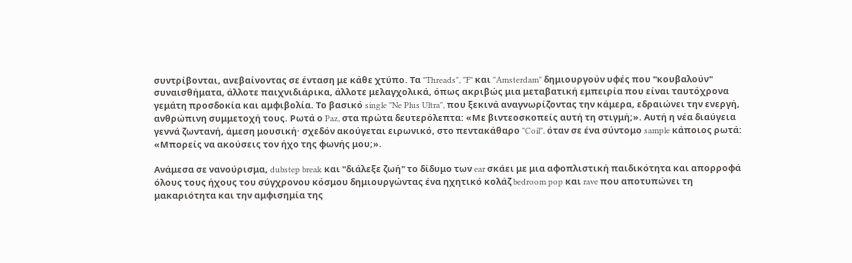συντρίβονται, ανεβαίνοντας σε ένταση με κάθε χτύπο. Τα "Threads", "F" και "Amsterdam" δημιουργούν υφές που "κουβαλούν" συναισθήματα, άλλοτε παιχνιδιάρικα, άλλοτε μελαγχολικά, όπως ακριβώς μια μεταβατική εμπειρία που είναι ταυτόχρονα γεμάτη προσδοκία και αμφιβολία. Το βασικό single "Ne Plus Ultra", που ξεκινά αναγνωρίζοντας την κάμερα, εδραιώνει την ενεργή, ανθρώπινη συμμετοχή τους. Ρωτά ο Paz, στα πρώτα δευτερόλεπτα: «Με βιντεοσκοπείς αυτή τη στιγμή;». Αυτή η νέα διαύγεια γεννά ζωντανή, άμεση μουσική· σχεδόν ακούγεται ειρωνικό, στο πεντακάθαρο "Coil", όταν σε ένα σύντομο sample κάποιος ρωτά: «Μπορείς να ακούσεις τον ήχο της φωνής μου;».

Ανάμεσα σε νανούρισμα, dubstep break και "διάλεξε ζωή" το δίδυμο των ear σκάει με μια αφοπλιστική παιδικότητα και απορροφά όλους τους ήχους του σύγχρονου κόσμου δημιουργώντας ένα ηχητικό κολάζ bedroom pop και rave που αποτυπώνει τη μακαριότητα και την αμφισημία της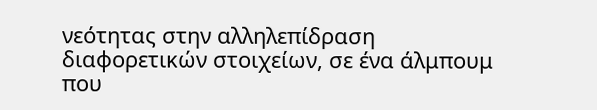νεότητας στην αλληλεπίδραση διαφορετικών στοιχείων, σε ένα άλμπουμ που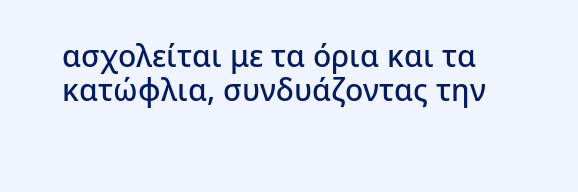ασχολείται με τα όρια και τα κατώφλια, συνδυάζοντας την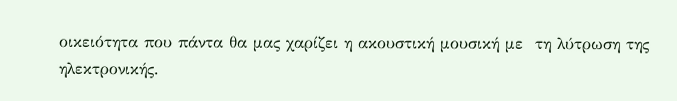οικειότητα που πάντα θα μας χαρίζει η ακουστική μουσική με  τη λύτρωση της ηλεκτρονικής.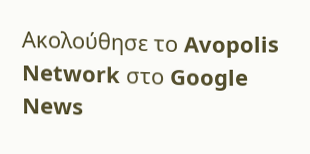Ακολούθησε το Avopolis Network στο Google News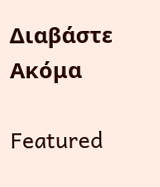Διαβάστε Ακόμα

Featured